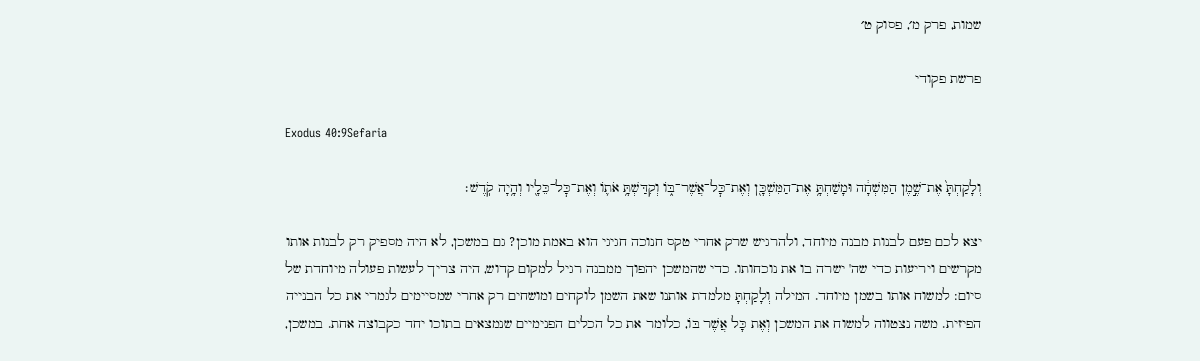שמות, פרק מ׳, פסוק ט׳

פרשת פקודי

Exodus 40:9Sefaria

וְלָקַחְתָּ֙ אֶת־שֶׁ֣מֶן הַמִּשְׁחָ֔ה וּמָשַׁחְתָּ֥ אֶת־הַמִּשְׁכָּ֖ן וְאֶת־כׇּל־אֲשֶׁר־בּ֑וֹ וְקִדַּשְׁתָּ֥ אֹת֛וֹ וְאֶת־כׇּל־כֵּלָ֖יו וְהָ֥יָה קֹֽדֶשׁ׃

יצא לכם פעם לבנות מבנה מיוחד, ולהרגיש שרק אחרי טקס חנוכה חגיגי הוא באמת מוכן? גם במשכן, לא היה מספיק רק לבנות אותו מקרשים ויריעות כדי שה' ישרה בו את נוכחותו. כדי שהמשכן יהפוך ממבנה רגיל למקום קדוש, היה צריך לעשות פעולה מיוחדת של סיום: למשוח אותו בשמן מיוחד. המילה וְלָקַחְתָּ מלמדת אותנו שאת השמן לוקחים ומושחים רק אחרי שמסיימים לגמרי את כל הבנייה הפיזית. משה נצטווה למשוח את המשכן וְאֶת כָּל אֲשֶׁר בּוֹ, כלומר את כל הכלים הפנימיים שנמצאים בתוכו יחד כקבוצה אחת. במשכן,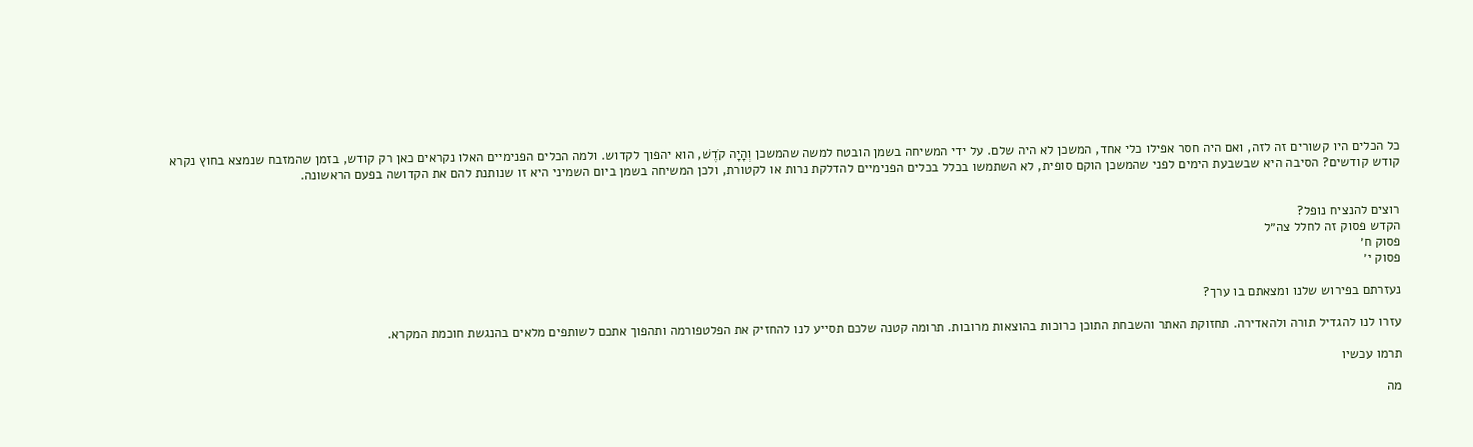כל הכלים היו קשורים זה לזה, ואם היה חסר אפילו כלי אחד, המשכן לא היה שלם. על ידי המשיחה בשמן הובטח למשה שהמשכן וְהָיָה קֹדֶשׁ, הוא יהפוך לקדוש. ולמה הכלים הפנימיים האלו נקראים כאן רק קודש, בזמן שהמזבח שנמצא בחוץ נקרא קודש קודשים? הסיבה היא שבשבעת הימים לפני שהמשכן הוקם סופית, לא השתמשו בכלל בכלים הפנימיים להדלקת נרות או לקטורת, ולכן המשיחה בשמן ביום השמיני היא זו שנותנת להם את הקדושה בפעם הראשונה.


רוצים להנציח נופל?
הקדש פסוק זה לחלל צה״ל
פסוק ח׳
פסוק י׳

נעזרתם בפירוש שלנו ומצאתם בו ערך?

עזרו לנו להגדיל תורה ולהאדירה. תחזוקת האתר והשבחת התוכן כרוכות בהוצאות מרובות. תרומה קטנה שלכם תסייע לנו להחזיק את הפלטפורמה ותהפוך אתכם לשותפים מלאים בהנגשת חוכמת המקרא.

תרמו עכשיו

מה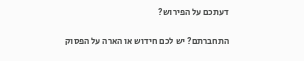דעתכם על הפירוש?

התחברתם? יש לכם חידוש או הארה על הפסוק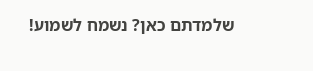שלמדתם כאן? נשמח לשמוע!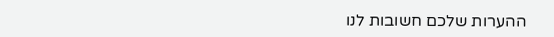ההערות שלכם חשובות לנו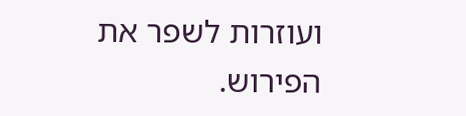ועוזרות לשפר את הפירוש.